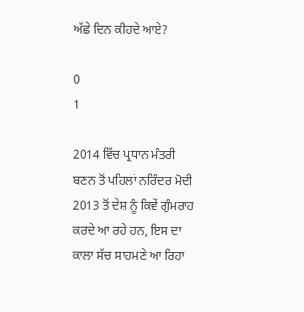ਅੱਛੇ ਦਿਨ ਕੀਹਦੇ ਆਏ?

0
1

2014 ਵਿੱਚ ਪ੍ਰਧਾਨ ਮੰਤਰੀ ਬਣਨ ਤੋਂ ਪਹਿਲਾਂ ਨਰਿੰਦਰ ਮੋਦੀ 2013 ਤੋਂ ਦੇਸ਼ ਨੂੰ ਕਿਵੇਂ ਗੁੰਮਰਾਹ ਕਰਦੇ ਆ ਰਹੇ ਹਨ, ਇਸ ਦਾ ਕਾਲਾ ਸੱਚ ਸਾਹਮਣੇ ਆ ਰਿਹਾ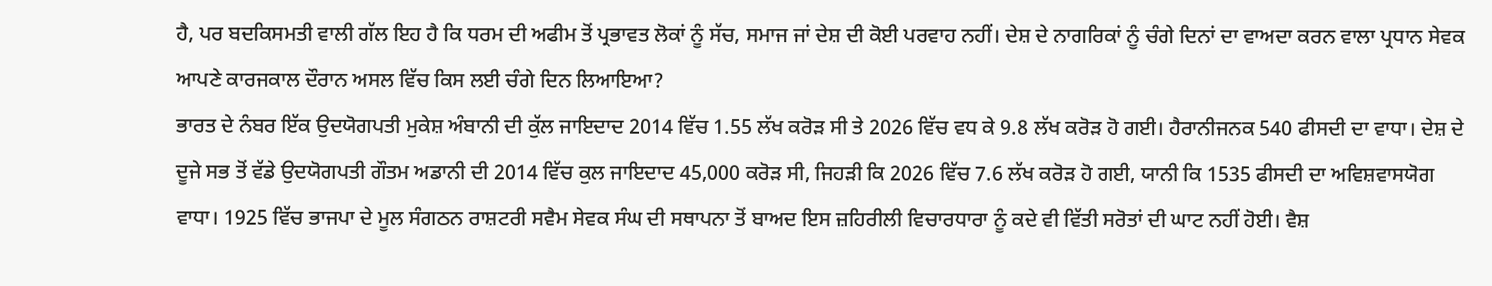ਹੈ, ਪਰ ਬਦਕਿਸਮਤੀ ਵਾਲੀ ਗੱਲ ਇਹ ਹੈ ਕਿ ਧਰਮ ਦੀ ਅਫੀਮ ਤੋਂ ਪ੍ਰਭਾਵਤ ਲੋਕਾਂ ਨੂੰ ਸੱਚ, ਸਮਾਜ ਜਾਂ ਦੇਸ਼ ਦੀ ਕੋਈ ਪਰਵਾਹ ਨਹੀਂ। ਦੇਸ਼ ਦੇ ਨਾਗਰਿਕਾਂ ਨੂੰ ਚੰਗੇ ਦਿਨਾਂ ਦਾ ਵਾਅਦਾ ਕਰਨ ਵਾਲਾ ਪ੍ਰਧਾਨ ਸੇਵਕ ਆਪਣੇ ਕਾਰਜਕਾਲ ਦੌਰਾਨ ਅਸਲ ਵਿੱਚ ਕਿਸ ਲਈ ਚੰਗੇ ਦਿਨ ਲਿਆਇਆ?
ਭਾਰਤ ਦੇ ਨੰਬਰ ਇੱਕ ਉਦਯੋਗਪਤੀ ਮੁਕੇਸ਼ ਅੰਬਾਨੀ ਦੀ ਕੁੱਲ ਜਾਇਦਾਦ 2014 ਵਿੱਚ 1.55 ਲੱਖ ਕਰੋੜ ਸੀ ਤੇ 2026 ਵਿੱਚ ਵਧ ਕੇ 9.8 ਲੱਖ ਕਰੋੜ ਹੋ ਗਈ। ਹੈਰਾਨੀਜਨਕ 540 ਫੀਸਦੀ ਦਾ ਵਾਧਾ। ਦੇਸ਼ ਦੇ ਦੂਜੇ ਸਭ ਤੋਂ ਵੱਡੇ ਉਦਯੋਗਪਤੀ ਗੌਤਮ ਅਡਾਨੀ ਦੀ 2014 ਵਿੱਚ ਕੁਲ ਜਾਇਦਾਦ 45,000 ਕਰੋੜ ਸੀ, ਜਿਹੜੀ ਕਿ 2026 ਵਿੱਚ 7.6 ਲੱਖ ਕਰੋੜ ਹੋ ਗਈ, ਯਾਨੀ ਕਿ 1535 ਫੀਸਦੀ ਦਾ ਅਵਿਸ਼ਵਾਸਯੋਗ ਵਾਧਾ। 1925 ਵਿੱਚ ਭਾਜਪਾ ਦੇ ਮੂਲ ਸੰਗਠਨ ਰਾਸ਼ਟਰੀ ਸਵੈਮ ਸੇਵਕ ਸੰਘ ਦੀ ਸਥਾਪਨਾ ਤੋਂ ਬਾਅਦ ਇਸ ਜ਼ਹਿਰੀਲੀ ਵਿਚਾਰਧਾਰਾ ਨੂੰ ਕਦੇ ਵੀ ਵਿੱਤੀ ਸਰੋਤਾਂ ਦੀ ਘਾਟ ਨਹੀਂ ਹੋਈ। ਵੈਸ਼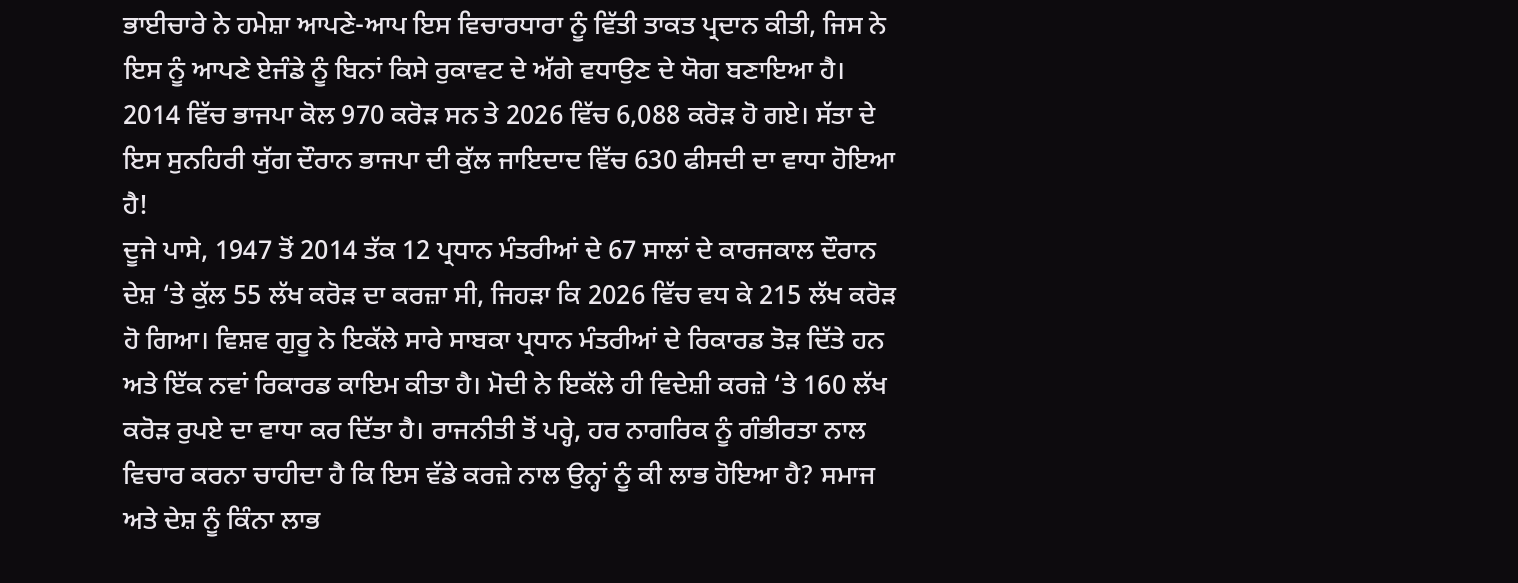ਭਾਈਚਾਰੇ ਨੇ ਹਮੇਸ਼ਾ ਆਪਣੇ-ਆਪ ਇਸ ਵਿਚਾਰਧਾਰਾ ਨੂੰ ਵਿੱਤੀ ਤਾਕਤ ਪ੍ਰਦਾਨ ਕੀਤੀ, ਜਿਸ ਨੇ ਇਸ ਨੂੰ ਆਪਣੇ ਏਜੰਡੇ ਨੂੰ ਬਿਨਾਂ ਕਿਸੇ ਰੁਕਾਵਟ ਦੇ ਅੱਗੇ ਵਧਾਉਣ ਦੇ ਯੋਗ ਬਣਾਇਆ ਹੈ। 2014 ਵਿੱਚ ਭਾਜਪਾ ਕੋਲ 970 ਕਰੋੜ ਸਨ ਤੇ 2026 ਵਿੱਚ 6,088 ਕਰੋੜ ਹੋ ਗਏ। ਸੱਤਾ ਦੇ ਇਸ ਸੁਨਹਿਰੀ ਯੁੱਗ ਦੌਰਾਨ ਭਾਜਪਾ ਦੀ ਕੁੱਲ ਜਾਇਦਾਦ ਵਿੱਚ 630 ਫੀਸਦੀ ਦਾ ਵਾਧਾ ਹੋਇਆ ਹੈ!
ਦੂਜੇ ਪਾਸੇ, 1947 ਤੋਂ 2014 ਤੱਕ 12 ਪ੍ਰਧਾਨ ਮੰਤਰੀਆਂ ਦੇ 67 ਸਾਲਾਂ ਦੇ ਕਾਰਜਕਾਲ ਦੌਰਾਨ ਦੇਸ਼ ‘ਤੇ ਕੁੱਲ 55 ਲੱਖ ਕਰੋੜ ਦਾ ਕਰਜ਼ਾ ਸੀ, ਜਿਹੜਾ ਕਿ 2026 ਵਿੱਚ ਵਧ ਕੇ 215 ਲੱਖ ਕਰੋੜ ਹੋ ਗਿਆ। ਵਿਸ਼ਵ ਗੁਰੂ ਨੇ ਇਕੱਲੇ ਸਾਰੇ ਸਾਬਕਾ ਪ੍ਰਧਾਨ ਮੰਤਰੀਆਂ ਦੇ ਰਿਕਾਰਡ ਤੋੜ ਦਿੱਤੇ ਹਨ ਅਤੇ ਇੱਕ ਨਵਾਂ ਰਿਕਾਰਡ ਕਾਇਮ ਕੀਤਾ ਹੈ। ਮੋਦੀ ਨੇ ਇਕੱਲੇ ਹੀ ਵਿਦੇਸ਼ੀ ਕਰਜ਼ੇ ‘ਤੇ 160 ਲੱਖ ਕਰੋੜ ਰੁਪਏ ਦਾ ਵਾਧਾ ਕਰ ਦਿੱਤਾ ਹੈ। ਰਾਜਨੀਤੀ ਤੋਂ ਪਰ੍ਹੇ, ਹਰ ਨਾਗਰਿਕ ਨੂੰ ਗੰਭੀਰਤਾ ਨਾਲ ਵਿਚਾਰ ਕਰਨਾ ਚਾਹੀਦਾ ਹੈ ਕਿ ਇਸ ਵੱਡੇ ਕਰਜ਼ੇ ਨਾਲ ਉਨ੍ਹਾਂ ਨੂੰ ਕੀ ਲਾਭ ਹੋਇਆ ਹੈ? ਸਮਾਜ ਅਤੇ ਦੇਸ਼ ਨੂੰ ਕਿੰਨਾ ਲਾਭ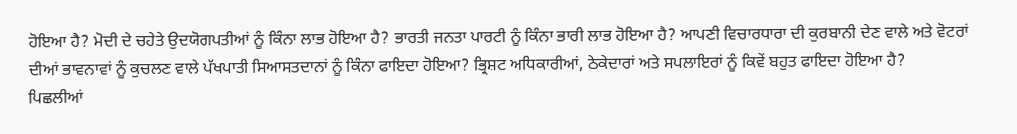ਹੋਇਆ ਹੈ? ਮੋਦੀ ਦੇ ਚਹੇਤੇ ਉਦਯੋਗਪਤੀਆਂ ਨੂੰ ਕਿੰਨਾ ਲਾਭ ਹੋਇਆ ਹੈ? ਭਾਰਤੀ ਜਨਤਾ ਪਾਰਟੀ ਨੂੰ ਕਿੰਨਾ ਭਾਰੀ ਲਾਭ ਹੋਇਆ ਹੈ? ਆਪਣੀ ਵਿਚਾਰਧਾਰਾ ਦੀ ਕੁਰਬਾਨੀ ਦੇਣ ਵਾਲੇ ਅਤੇ ਵੋਟਰਾਂ ਦੀਆਂ ਭਾਵਨਾਵਾਂ ਨੂੰ ਕੁਚਲਣ ਵਾਲੇ ਪੱਖਪਾਤੀ ਸਿਆਸਤਦਾਨਾਂ ਨੂੰ ਕਿੰਨਾ ਫਾਇਦਾ ਹੋਇਆ? ਭ੍ਰਿਸ਼ਟ ਅਧਿਕਾਰੀਆਂ, ਠੇਕੇਦਾਰਾਂ ਅਤੇ ਸਪਲਾਇਰਾਂ ਨੂੰ ਕਿਵੇਂ ਬਹੁਤ ਫਾਇਦਾ ਹੋਇਆ ਹੈ?
ਪਿਛਲੀਆਂ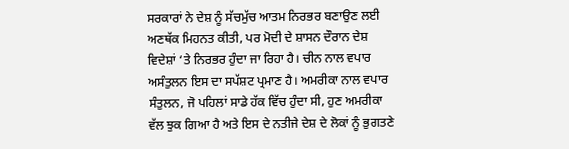ਸਰਕਾਰਾਂ ਨੇ ਦੇਸ਼ ਨੂੰ ਸੱਚਮੁੱਚ ਆਤਮ ਨਿਰਭਰ ਬਣਾਉਣ ਲਈ ਅਣਥੱਕ ਮਿਹਨਤ ਕੀਤੀ, ਪਰ ਮੋਦੀ ਦੇ ਸ਼ਾਸਨ ਦੌਰਾਨ ਦੇਸ਼ ਵਿਦੇਸ਼ਾਂ ‘ਤੇ ਨਿਰਭਰ ਹੁੰਦਾ ਜਾ ਰਿਹਾ ਹੈ। ਚੀਨ ਨਾਲ ਵਪਾਰ ਅਸੰਤੁਲਨ ਇਸ ਦਾ ਸਪੱਸ਼ਟ ਪ੍ਰਮਾਣ ਹੈ। ਅਮਰੀਕਾ ਨਾਲ ਵਪਾਰ ਸੰਤੁਲਨ, ਜੋ ਪਹਿਲਾਂ ਸਾਡੇ ਹੱਕ ਵਿੱਚ ਹੁੰਦਾ ਸੀ, ਹੁਣ ਅਮਰੀਕਾ ਵੱਲ ਝੁਕ ਗਿਆ ਹੈ ਅਤੇ ਇਸ ਦੇ ਨਤੀਜੇ ਦੇਸ਼ ਦੇ ਲੋਕਾਂ ਨੂੰ ਭੁਗਤਣੇ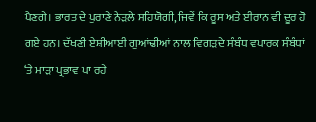ਪੈਣਗੇ। ਭਾਰਤ ਦੇ ਪੁਰਾਣੇ ਨੇੜਲੇ ਸਹਿਯੋਗੀ, ਜਿਵੇਂ ਕਿ ਰੂਸ ਅਤੇ ਈਰਾਨ ਵੀ ਦੂਰ ਹੋ ਗਏ ਹਨ। ਦੱਖਣੀ ਏਸ਼ੀਆਈ ਗੁਆਂਢੀਆਂ ਨਾਲ ਵਿਗੜਦੇ ਸੰਬੰਧ ਵਪਾਰਕ ਸੰਬੰਧਾਂ ‘ਤੇ ਮਾੜਾ ਪ੍ਰਭਾਵ ਪਾ ਰਹੇ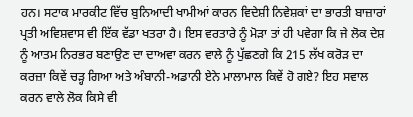ਹਨ। ਸਟਾਕ ਮਾਰਕੀਟ ਵਿੱਚ ਬੁਨਿਆਦੀ ਖਾਮੀਆਂ ਕਾਰਨ ਵਿਦੇਸ਼ੀ ਨਿਵੇਸ਼ਕਾਂ ਦਾ ਭਾਰਤੀ ਬਾਜ਼ਾਰਾਂ ਪ੍ਰਤੀ ਅਵਿਸ਼ਵਾਸ ਵੀ ਇੱਕ ਵੱਡਾ ਖਤਰਾ ਹੈ। ਇਸ ਵਰਤਾਰੇ ਨੂੰ ਮੋੜਾ ਤਾਂ ਹੀ ਪਵੇਗਾ ਕਿ ਜੇ ਲੋਕ ਦੇਸ਼ ਨੂੰ ਆਤਮ ਨਿਰਭਰ ਬਣਾਉਣ ਦਾ ਦਾਅਵਾ ਕਰਨ ਵਾਲੇ ਨੂੰ ਪੁੱਛਣਗੇ ਕਿ 215 ਲੱਖ ਕਰੋੜ ਦਾ ਕਰਜ਼ਾ ਕਿਵੇਂ ਚੜ੍ਹ ਗਿਆ ਅਤੇ ਅੰਬਾਨੀ-ਅਡਾਨੀ ਏਨੇ ਮਾਲਾਮਾਲ ਕਿਵੇਂ ਹੋ ਗਏ? ਇਹ ਸਵਾਲ ਕਰਨ ਵਾਲੇ ਲੋਕ ਕਿਸੇ ਵੀ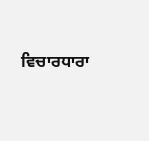ਵਿਚਾਰਧਾਰਾ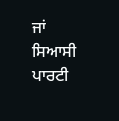ਜਾਂ ਸਿਆਸੀ ਪਾਰਟੀ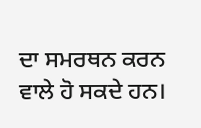ਦਾ ਸਮਰਥਨ ਕਰਨ ਵਾਲੇ ਹੋ ਸਕਦੇ ਹਨ।